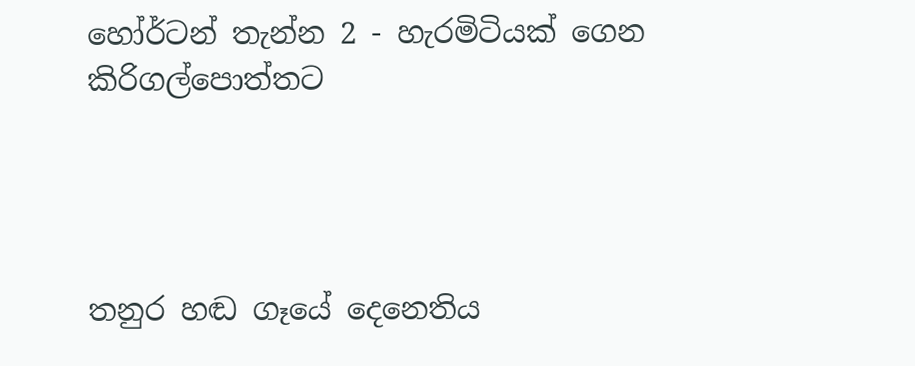හෝර්ටන් තැන්න 2 - හැරමිටියක් ගෙන කිරිගල්පොත්තට




තනුර හඬ ගෑයේ දෙනෙතිය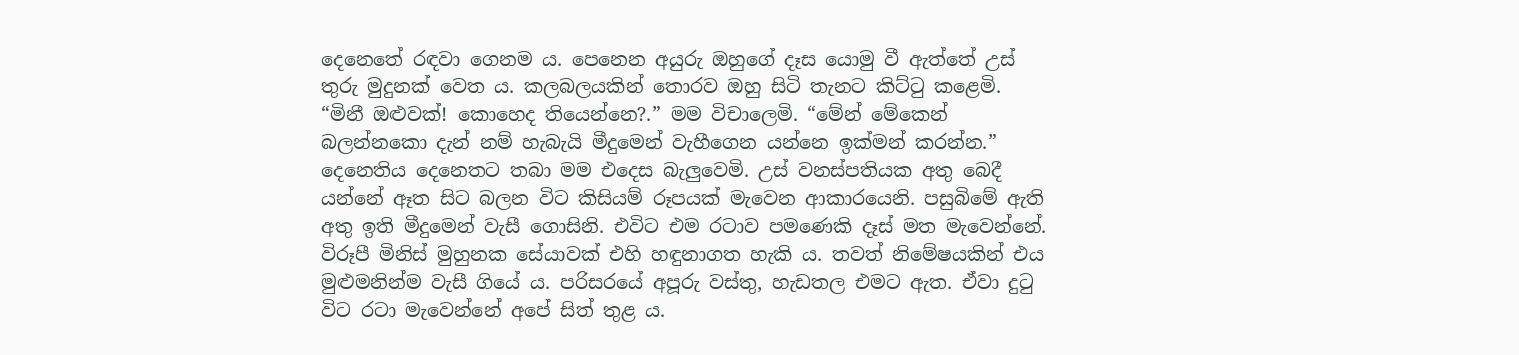දෙනෙතේ රඳවා ගෙනම ය. පෙනෙන අයුරු ඔහුගේ දෑස යොමු වී ඇත්තේ උස් තුරු මුදුනක් වෙත ය. කලබලයකින් තොරව ඔහු සිටි තැනට කිට්ටු කළෙමි. “මිනී ඔළුවක්! කොහෙද තියෙන්නෙ?.” මම විචාලෙමි. “මේන් මේකෙන් බලන්නකො දැන් නම් හැබැයි මීදුමෙන් වැහීගෙන යන්නෙ ඉක්මන් කරන්න.” දෙනෙතිය දෙනෙතට තබා මම එදෙස බැලුවෙමි. උස් වනස්පතියක අතු බෙදී යන්නේ ඈත සිට බලන විට කිසියම් රූපයක් මැවෙන ආකාරයෙනි. පසුබිමේ ඇති අතු ඉති මීදුමෙන් වැසී ගොසිනි. එවිට එම රටාව පමණෙකි දෑස් මත මැවෙන්නේ. විරූපී මිනිස් මුහුනක සේයාවක් එහි හඳුනාගත හැකි ය. තවත් නිමේෂයකින් එය මුළුමනින්ම වැසී ගියේ ය. පරිසරයේ අපූරු වස්තු, හැඩතල එමට ඇත. ඒවා දුටු විට රටා මැවෙන්නේ අපේ සිත් තුළ ය.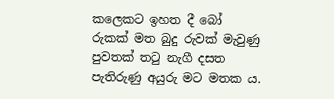කලෙකට ඉහත දී බෝ රුකක් මත බුදු රුවක් මැවුණු පුවතක් තටු නැගී දසත පැතිරුණු අයුරු මට මතක ය.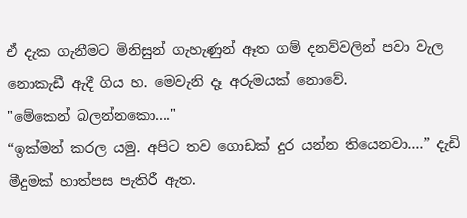ඒ දැක ගැනීමට මිනිසුන් ගැහැණුන් ඈත ගම් දනව්වලින් පවා වැල නොකැඩී ඇදී ගිය හ. මෙවැනි දෑ අරුමයක් නොවේ.
"මේකෙන් බලන්නකො...."
“ඉක්මන් කරල යමු. අපිට තව ගොඩක් දුර යන්න තියෙනවා....” දැඩි මීදුමක් හාත්පස පැතිරී ඇත.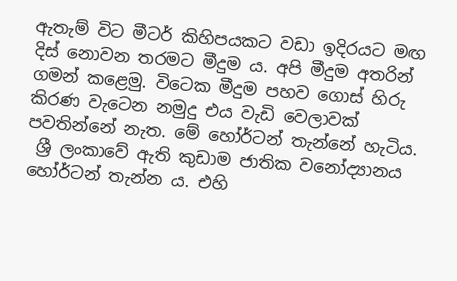ඇතැම් විට මීටර් කිහිපයකට වඩා ඉදිරයට මඟ දිස් නොවන තරමට මීදුම ය. අපි මීදුම අතරින් ගමන් කළෙමු. විටෙක මීදුම පහව ගොස් හිරු කිරණ වැටෙන නමුදු එය වැඩි වෙලාවක් පවතින්නේ නැත. මේ හෝර්ටන් තැන්නේ හැටිය.
 ශ්‍රී ලංකාවේ ඇති කුඩාම ජාතික වනෝද්‍යානය හෝර්ටන් තැන්න ය. එහි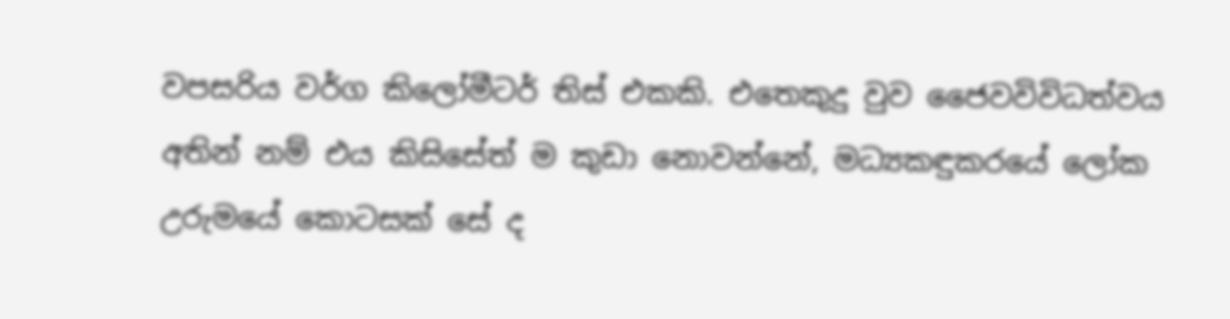වපසරිය වර්ග කිලෝමීටර් තිස් එකකි. එතෙකුදු වුව ජෛවවිවිධත්වය අතින් නම් එය කිසිසේත් ම කුඩා නොවන්නේ, මධ්‍යකඳුකරයේ ලෝක උරුමයේ කොටසක් සේ ද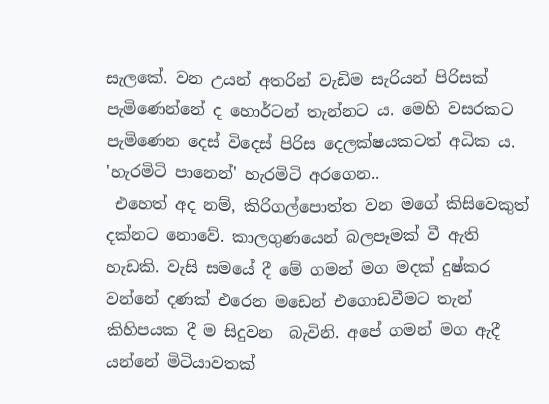සැලකේ. වන උයන් අතරින් වැඩිම සැරියන් පිරිසක් පැමිණෙන්නේ ද හොර්ටන් තැන්නට ය. මෙහි වසරකට පැමිණෙන දෙස් විදෙස් පිරිස දෙලක්ෂයකටත් අධික ය.
'හැරමිටි පානෙන්' හැරමිටි අරගෙන..
 එහෙත් අද නම්, කිරිගල්පොත්ත වන මගේ කිසිවෙකුත් දක්නට නොවේ. කාලගුණයෙන් බලපෑමක් වී ඇති හැඩකි. වැසි සමයේ දී මේ ගමන් මග මදක් දුෂ්කර වන්නේ දණක් එරෙන මඩෙන් එගොඩවීමට තැන් කිහිපයක දී ම සිදුවන  බැවිනි. අපේ ගමන් මග ඇදී යන්නේ මිටියාවතක්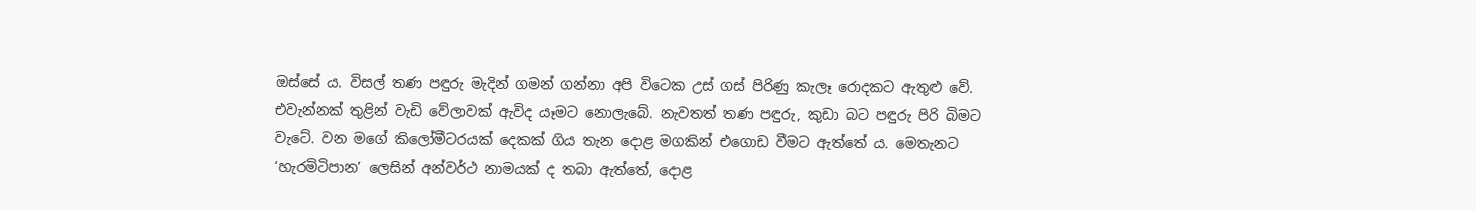ඔස්සේ ය. විසල් තණ පඳුරු මැදින් ගමන් ගන්නා අපි විටෙක උස් ගස් පිරිණු කැලෑ රොදකට ඇතුළු වේ. එවැන්නක් තුළින් වැඩි වේලාවක් ඇවිද යෑමට නොලැබේ. නැවතත් තණ පඳුරු, කුඩා බට පඳුරු පිරි බිමට වැටේ. වන මගේ කිලෝමීටරයක් දෙකක් ගිය තැන දොළ මගකින් එගොඩ වීමට ඇත්තේ ය. මෙතැනට ‘හැරමිටිපාන’ ලෙසින් අන්වර්ථ නාමයක් ද තබා ඇත්තේ, දොළ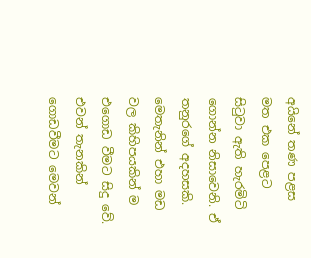අයිනේ තණ පළස මත එක පෙළට සිටුවා ඇති හැරමිටි ගොන්න නිසාවෙනි. ඒ තනුරගේ අදහසකි. මෙතැනින් එහා මඩ වල කිහිපයකින් ම එගොඩ වීමට සිදු වේ. එවන් තැනකින් ගොඩවීමට මෙවන්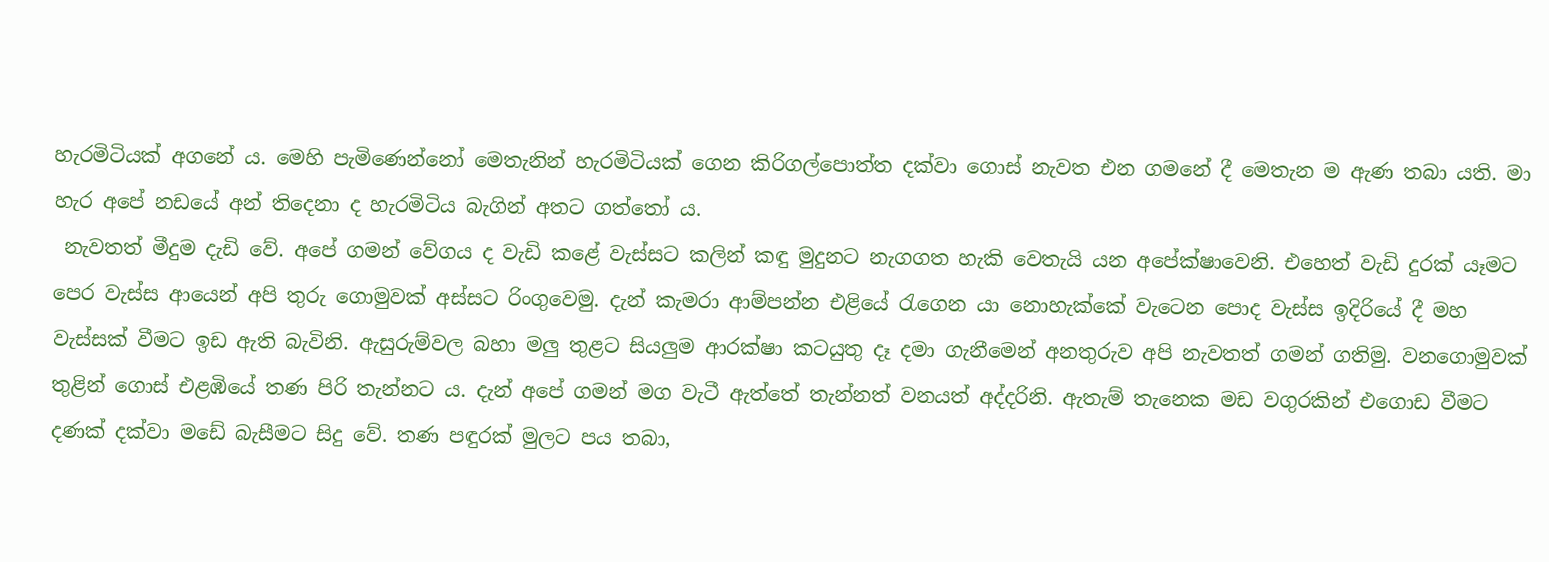හැරමිටියක් අගනේ ය. මෙහි පැමිණෙන්නෝ මෙතැනින් හැරමිටියක් ගෙන කිරිගල්පොත්ත දක්වා ගොස් නැවත එන ගමනේ දී මෙතැන ම ඇණ තබා යති. මා හැර අපේ නඩයේ අන් තිදෙනා ද හැරමිටිය බැගින් අතට ගත්තෝ ය.
 නැවතත් මීදුම දැඩි වේ. අපේ ගමන් වේගය ද වැඩි කළේ වැස්සට කලින් කඳු මුදුනට නැගගත හැකි වෙතැයි යන අපේක්ෂාවෙනි. එහෙත් වැඩි දුරක් යෑමට පෙර වැස්ස ආයෙන් අපි තුරු ගොමුවක් අස්සට රිංගුවෙමු. දැන් කැමරා ආම්පන්න එළියේ රැගෙන යා නොහැක්කේ වැටෙන පොද වැස්ස ඉදිරියේ දී මහ වැස්සක් වීමට ඉඩ ඇති බැවිනි. ඇසුරුම්වල බහා මලු තුළට සියලුම ආරක්ෂා කටයුතු දෑ දමා ගැනීමෙන් අනතුරුව අපි නැවතත් ගමන් ගතිමු. වනගොමුවක් තුළින් ගොස් එළඹියේ තණ පිරි තැන්නට ය. දැන් අපේ ගමන් මග වැටී ඇත්තේ තැන්නත් වනයත් අද්දරිනි. ඇතැම් තැනෙක මඩ වගුරකින් එගොඩ වීමට දණක් දක්වා මඩේ බැසීමට සිදු වේ. තණ පඳුරක් මුලට පය තබා,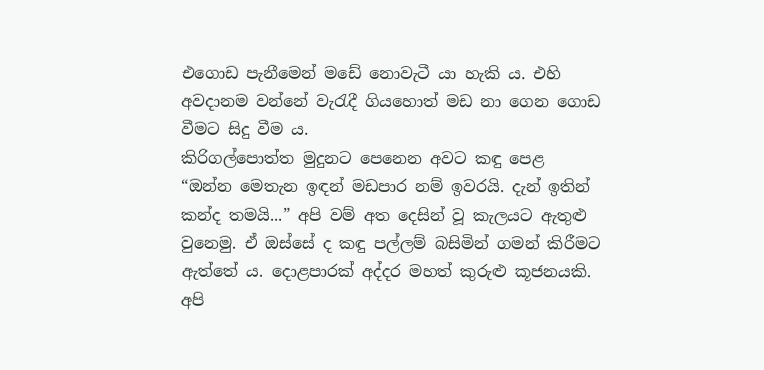එගොඩ පැනීමෙන් මඩේ නොවැටී යා හැකි ය. එහි අවදානම වන්නේ වැරැදී ගියහොත් මඩ නා ගෙන ගොඩ වීමට සිදු වීම ය.
කිරිගල්පොත්ත මුදුනට පෙනෙන අවට කඳු පෙළ
“ඔන්න මෙතැන ඉඳන් මඩපාර නම් ඉවරයි. දැන් ඉතින් කන්ද තමයි...” අපි වම් අත දෙසින් වූ කැලයට ඇතුළු වුනෙමු. ඒ ඔස්සේ ද කඳු පල්ලම් බසිමින් ගමන් කිරීමට ඇත්තේ ය. දොළපාරක් අද්දර මහත් කුරුළු කූජනයකි. අපි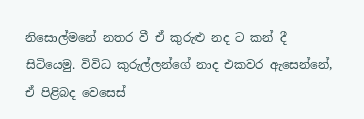නිසොල්මනේ නතර වී ඒ කුරුළු නද ට කන් දී සිටියෙමු. විවිධ කුරුල්ලන්ගේ නාද එකවර ඇසෙන්නේ, ඒ පිළිබද වෙසෙස්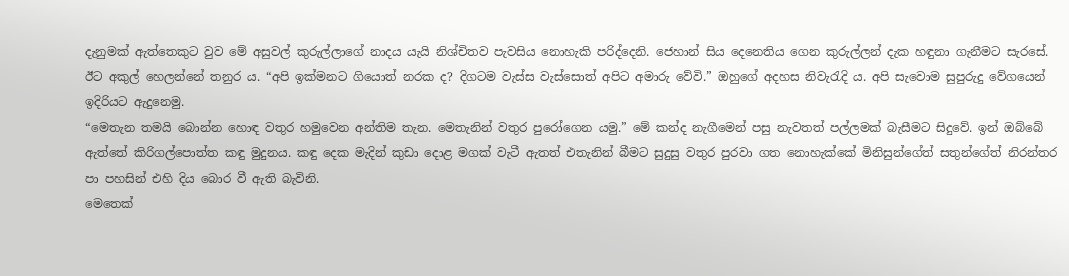දැනුමක් ඇත්තෙකුට වුව මේ අසුවල් කුරුල්ලාගේ නාදය යැයි නිශ්චිතව පැවසිය නොහැකි පරිද්දෙනි. ජෙහාන් සිය දෙනෙතිය ගෙන කුරුල්ලන් දැක හඳුනා ගැනීමට සැරසේ. ඊට අකුල් හෙලන්නේ තනුර ය. “අපි ඉක්මනට ගියොත් නරක ද? දිගටම වැස්ස වැස්සොත් අපිට අමාරු වේවි.” ඔහුගේ අදහස නිවැරැදි ය. අපි සැවොම සුපුරුදු වේගයෙන් ඉදිරියට ඇදුනෙමු.
“මෙතැන තමයි බොන්න හොඳ වතුර හමුවෙන අන්තිම තැන. මෙතැනින් වතුර පුරෝගෙන යමු.” මේ කන්ද නැගීමෙන් පසු නැවතත් පල්ලමක් බැසීමට සිදුවේ. ඉන් ඔබ්බේ ඇත්තේ කිරිගල්පොත්ත කඳු මුදුනය. කඳු දෙක මැදින් කුඩා දොළ මගක් වැටී ඇතත් එතැනින් බීමට සුදුසු වතුර පුරවා ගත නොහැක්කේ මිනිසුන්ගේත් සතුන්ගේත් නිරන්තර පා පහසින් එහි දිය බොර වී ඇති බැවිනි.
මෙතෙක්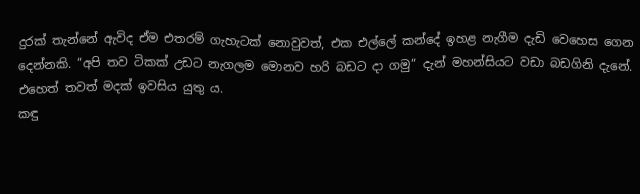දුරක් තැන්නේ ඇවිද ඒම එතරම් ගැහැටක් නොවුවත්, එක එල්ලේ කන්දේ ඉහළ නැගීම දැඩි වෙහෙස ගෙන දෙන්නකි. “අපි තව ටිකක් උඩට නැගලම ‍මොනව හරි බඩට දා ගමු” දැන් මහන්සියට වඩා බඩගිනි දැනේ. එහෙත් තවත් මදක් ඉවසිය යුතු ය.
කඳු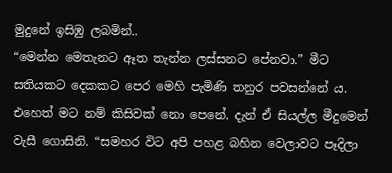මුදු‍නේ ඉසිඹු ලබමින්..
“මෙන්න මෙතැනට ඈත තැන්න ලස්සනට පේනවා.” මීට සතියකට දෙකකට පෙර මෙහි පැමිණි තනුර පවසන්නේ ය. එහෙත් මට නම් කිසිවක් නො පෙනේ. දැන් ඒ සියල්ල මීදුමෙන් වැසී ගොසිනි. “සමහර විට අපි පහළ බහින වෙලාවට පෑදිලා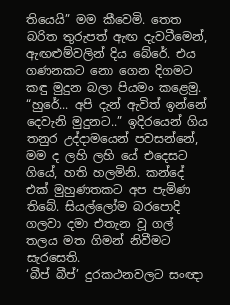තියෙයි” මම කීවෙමි. තෙත බරිත තුරුපත් ඇඟ දැවටීමෙන්, ඇඟළුම්වලින් දිය බේරේ. එය ගණනකට නො ගෙන දිගමට කඳු මුදුන බලා පියමං කළෙමු.
“හුරේ... අපි දැන් ඇවිත් ඉන්නේ දෙවැනි මුදුනට..” ඉදිරයෙන් ගිය තනුර උද්දාමයෙන් පවසන්නේ, මම ද ලහි ලහි යේ එදෙසට ගියේ, හති හලමිනි. කන්දේ එක් මුහුණතකට අප පැමිණ තිබේ. සියල්ලෝම බරපොදි ගලවා දමා එතැන වූ ගල් තලය මත ගිමන් නිවීමට සැරසෙති.
‘බීප් බීප්’ දුරකථනවලට සංඥා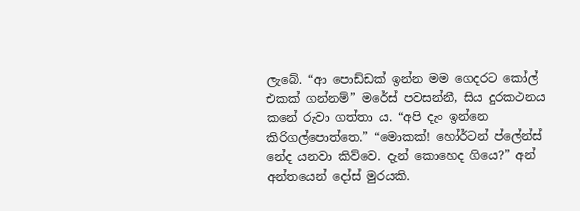ලැබේ. “ආ පොඩ්ඩක් ඉන්න මම ගෙදරට කෝල් එකක් ගන්නම්” මරේස් පවසන්නී, සිය දුරකථනය කනේ රුවා ගත්තා ය. “අපි දැං ඉන්නෙ කිරිගල්පොත්තෙ.” “මොකක්! හෝර්ටන් ප්ලේන්ස් නේද යනවා කිව්වෙ. දැන් කොහෙද ගියෙ?” අන් අන්තයෙන් දෝස් මුරයකි.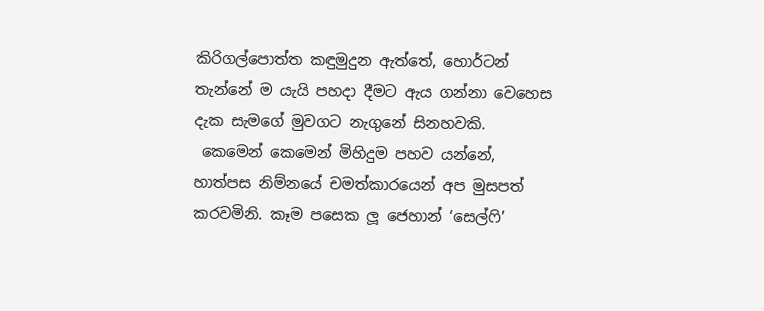කිරිගල්පොත්ත කඳුමුදුන ඇත්තේ, හොර්ටන් තැන්නේ ම යැයි පහදා දීමට ඇය ගන්නා වෙහෙස දැක සැමගේ මුවගට නැගුනේ සිනහවකි.
 කෙමෙන් කෙමෙන් මිහිදුම පහව යන්නේ, හාත්පස නිම්නයේ චමත්කාරයෙන් අප මුසපත් කරවමිනි. කෑම පසෙක ලූ ජෙහාන් ‘සෙල්ෆි’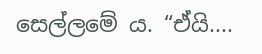සෙල්ලමේ ය. “ඒයි....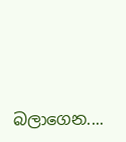බලාගෙන....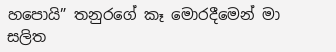හපොයි” තනුරගේ කෑ මොරදීමෙන් මා සලිත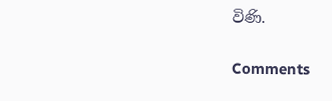විණි.


Comments